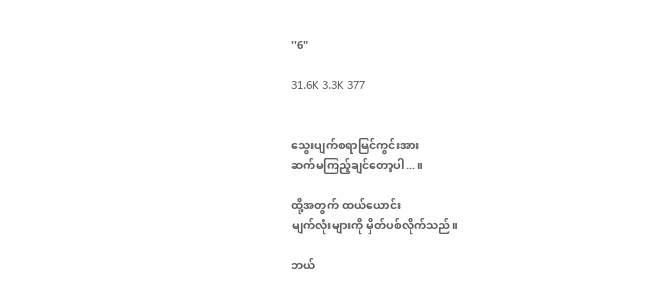''6"

31.6K 3.3K 377


သွေးပျက်စရာမြင်ကွင်းအား
ဆက်မကြည့်ချင်တော့ပါ...။

ထို့အတွက် ထယ်ယောင်း
မျက်လုံးများကို မှိတ်ပစ်လိုက်သည်။

ဘယ်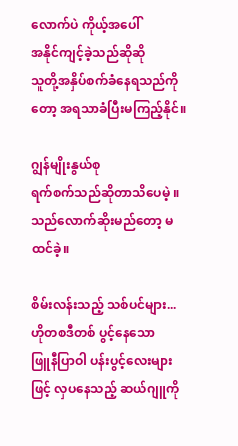လောက်ပဲ ကိုယ့်အပေါ်
အနိုင်ကျင့်ခဲ့သည်ဆိုဆို
သူတို့အနှိပ်စက်ခံနေရသည်ကိုတော့ အရသာခံပြီးမကြည့်နိုင်။

ဂျွန်မျိုးနွယ်စု
ရက်စက်သည်ဆိုတာသိပေမဲ့ ။
သည်လောက်ဆိုးမည်တော့ မထင်ခဲ့။

စိမ်းလန်းသည့် သစ်ပင်များ...
ဟိုတစဒီတစ် ပွင့်နေသော
ဖြူနီပြာဝါ ပန်းပွင့်လေးများဖြင့် လှပနေသည့် ဆယ်ဂျူကို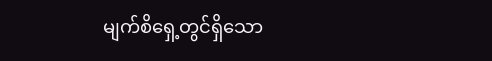မျက်စိရှေ့တွင်ရှိသော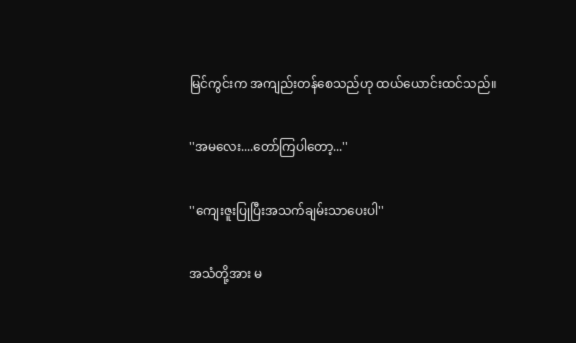မြင်ကွင်းက အကျည်းတန်စေသည်ဟု ထယ်ယောင်းထင်သည်။

''အမလေး....တော်ကြပါတော့...''

''ကျေးဇူးပြုပြီးအသက်ချမ်းသာပေးပါ''

အသံတို့အား မ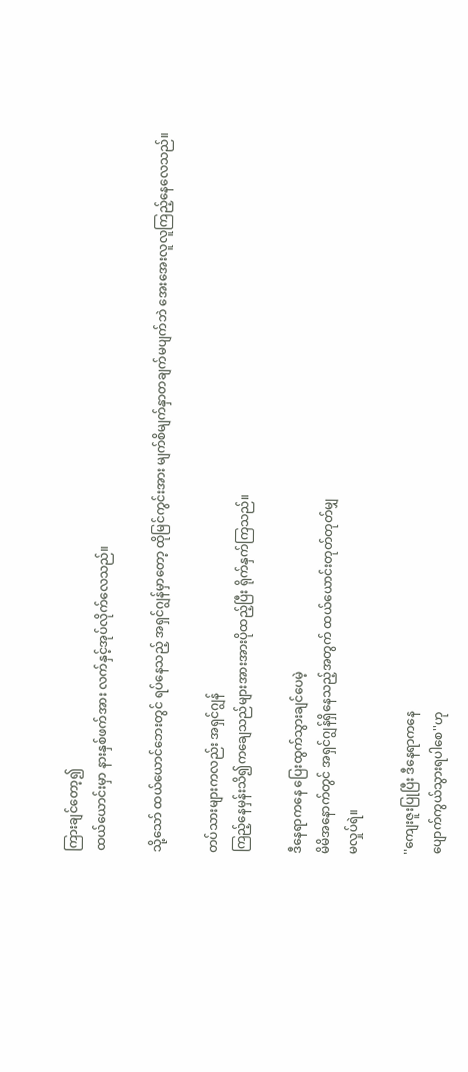ကြားချင်တော့၍
ထယ်ယောင်းမှာ နားနှစ်ဖက်အား လက်နှင့်အုပ်လိုက်လေသည်။

သို့သော် ထယ်ယောင်ဘေးတွင် ရပ်နေသည့် အရှင်ဂျွန်မှာတော့ ထိုမြင်ကွင်းအား မျက်စိမျက်နှာတချက်မပျက်ဘဲ အေးအေးလူလူကြည့်နေလေသည်။

တပ်သားများကလည်း အရှင်ဂျွန်
ကြည့်နေမှန်းသိ၍ကချေသည်များအားအားပိုထည့်ပြီး ရိုက်နှက်ကြသည်။

ဒီနေရာကနေ ပြေးထွက်သွားချင်ပေမဲ့
မိမိအနောက်တွင် အရှင်ဂျွန်ရှိနေသည့်အတွက် ထယ်ယောင်းတုတ်တုတ်မျှ
မလှုပ်ရဲ။

''ကျေးဇူးပြုပြီး ဒီနေရာကနေ
ပျောက်ကွယ်သွားရပါစေ''ဟု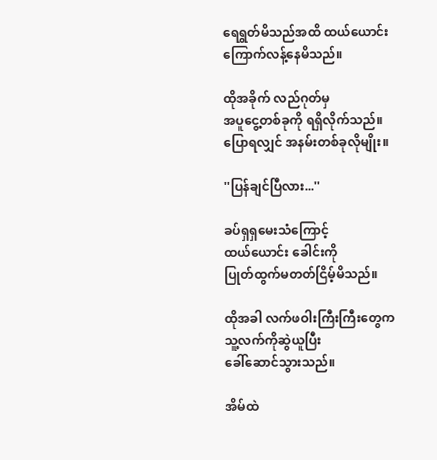ရေရွတ်မိသည်အထိ ထယ်ယောင်း
ကြောက်လန့်နေမိသည်။

ထိုအခိုက် လည်ဂုတ်မှ
အပူငွေ့တစ်ခုကို ရရှိလိုက်သည်။
ပြောရလျှင် အနမ်းတစ်ခုလိုမျိုး။

''ပြန်ချင်ပြီလား...''

ခပ်ရှရှမေးသံကြောင့်
ထယ်ယောင်း ခေါင်းကို
ပြုတ်ထွက်မတတ်ငြိမ့်မိသည်။

ထိုအခါ လက်ဖဝါးကြီးကြီးတွေက
သူ့လက်ကိုဆွဲယူပြီး
ခေါ်ဆောင်သွားသည်။

အိမ်ထဲ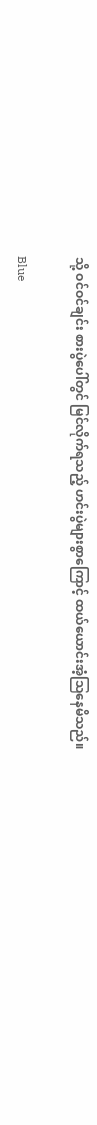သို့ ဝင်ဝင်ချင်း စားပွဲပေါ်တွင် မြင်လိုက်ရသည့် ဟင်းပွဲများစွာကြောင့် ထယ်ယောင်းအံ့သြနေမိသည်။

Blue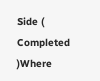Side ( Completed )Where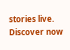stories live. Discover now